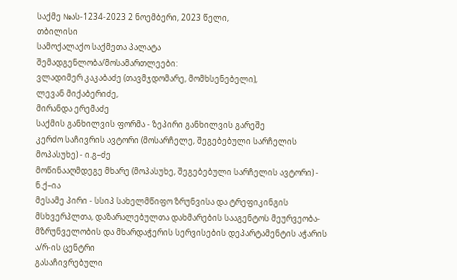საქმე №ას-1234-2023 2 ნოემბერი, 2023 წელი,
თბილისი
სამოქალაქო საქმეთა პალატა
შემადგენლობა/მოსამართლეები:
ვლადიმერ კაკაბაძე (თავმჯდომარე, მომხსენებელი),
ლევან მიქაბერიძე,
მირანდა ერემაძე
საქმის განხილვის ფორმა - ზეპირი განხილვის გარეშე
კერძო საჩივრის ავტორი (მოსარჩელე, შეგებებული სარჩელის მოპასუხე) - ი.გ–ძე
მოწინააღმდეგე მხარე (მოპასუხე, შეგებებული სარჩელის ავტორი) - ნ.ქ–ია
მესამე პირი - სსიპ სახელმწიფო ზრუნვისა და ტრეფიკინგის მსხვერპლთა, დაზარალებულთა დახმარების სააგენტოს მეურვეობა-მზრუნველობის და მხარდაჭერის სერვისების დეპარტამენტის აჭარის ა/რ-ის ცენტრი
გასაჩივრებული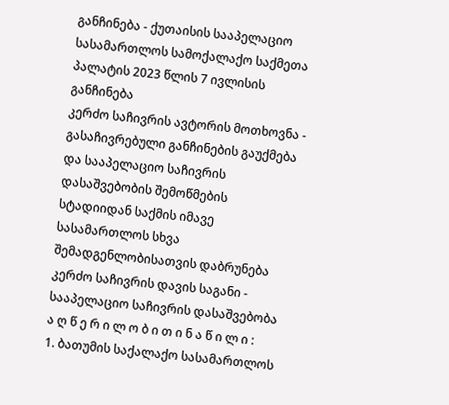განჩინება - ქუთაისის სააპელაციო სასამართლოს სამოქალაქო საქმეთა პალატის 2023 წლის 7 ივლისის განჩინება
კერძო საჩივრის ავტორის მოთხოვნა - გასაჩივრებული განჩინების გაუქმება და სააპელაციო საჩივრის დასაშვებობის შემოწმების სტადიიდან საქმის იმავე სასამართლოს სხვა შემადგენლობისათვის დაბრუნება
კერძო საჩივრის დავის საგანი - სააპელაციო საჩივრის დასაშვებობა
ა ღ წ ე რ ი ლ ო ბ ი თ ი ნ ა წ ი ლ ი :
1. ბათუმის საქალაქო სასამართლოს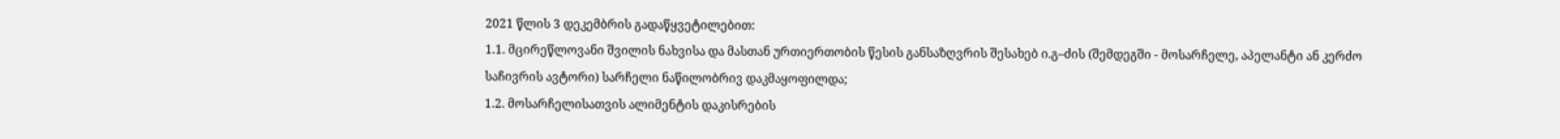2021 წლის 3 დეკემბრის გადაწყვეტილებით:
1.1. მცირეწლოვანი შვილის ნახვისა და მასთან ურთიერთობის წესის განსაზღვრის შესახებ ი.გ–ძის (შემდეგში - მოსარჩელე, აპელანტი ან კერძო საჩივრის ავტორი) სარჩელი ნაწილობრივ დაკმაყოფილდა;
1.2. მოსარჩელისათვის ალიმენტის დაკისრების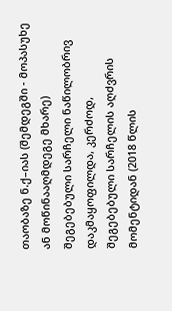თაობაზე ნ.ქ–იას (შემდეგში - მოპასუხე ან მოწინააღმდეგე მხარე) შეგებებული სარჩელი ნაწილობრივ დაკმაყოფილდა, კერძოდ, შეგებებული სარჩელის აღძვრის მომენტიდან (2018 წლის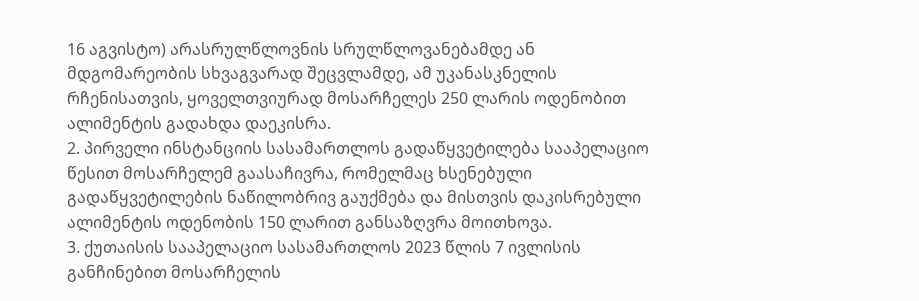16 აგვისტო) არასრულწლოვნის სრულწლოვანებამდე ან მდგომარეობის სხვაგვარად შეცვლამდე, ამ უკანასკნელის რჩენისათვის, ყოველთვიურად მოსარჩელეს 250 ლარის ოდენობით ალიმენტის გადახდა დაეკისრა.
2. პირველი ინსტანციის სასამართლოს გადაწყვეტილება სააპელაციო წესით მოსარჩელემ გაასაჩივრა, რომელმაც ხსენებული გადაწყვეტილების ნაწილობრივ გაუქმება და მისთვის დაკისრებული ალიმენტის ოდენობის 150 ლარით განსაზღვრა მოითხოვა.
3. ქუთაისის სააპელაციო სასამართლოს 2023 წლის 7 ივლისის განჩინებით მოსარჩელის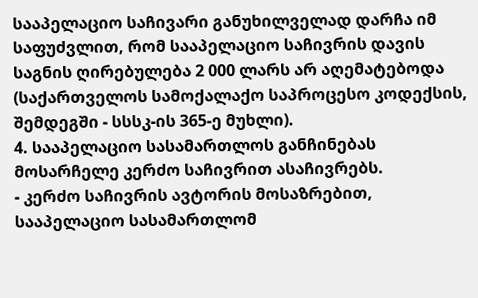სააპელაციო საჩივარი განუხილველად დარჩა იმ საფუძვლით, რომ სააპელაციო საჩივრის დავის საგნის ღირებულება 2 000 ლარს არ აღემატებოდა (საქართველოს სამოქალაქო საპროცესო კოდექსის, შემდეგში - სსსკ-ის 365-ე მუხლი).
4. სააპელაციო სასამართლოს განჩინებას მოსარჩელე კერძო საჩივრით ასაჩივრებს.
- კერძო საჩივრის ავტორის მოსაზრებით, სააპელაციო სასამართლომ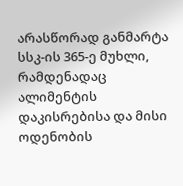არასწორად განმარტა სსკ-ის 365-ე მუხლი, რამდენადაც ალიმენტის დაკისრებისა და მისი ოდენობის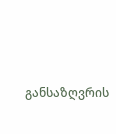განსაზღვრის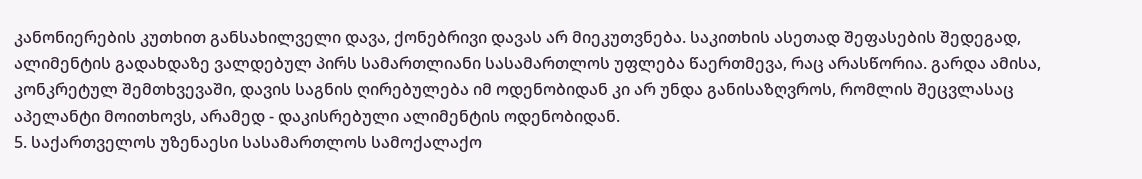კანონიერების კუთხით განსახილველი დავა, ქონებრივი დავას არ მიეკუთვნება. საკითხის ასეთად შეფასების შედეგად, ალიმენტის გადახდაზე ვალდებულ პირს სამართლიანი სასამართლოს უფლება წაერთმევა, რაც არასწორია. გარდა ამისა, კონკრეტულ შემთხვევაში, დავის საგნის ღირებულება იმ ოდენობიდან კი არ უნდა განისაზღვროს, რომლის შეცვლასაც აპელანტი მოითხოვს, არამედ - დაკისრებული ალიმენტის ოდენობიდან.
5. საქართველოს უზენაესი სასამართლოს სამოქალაქო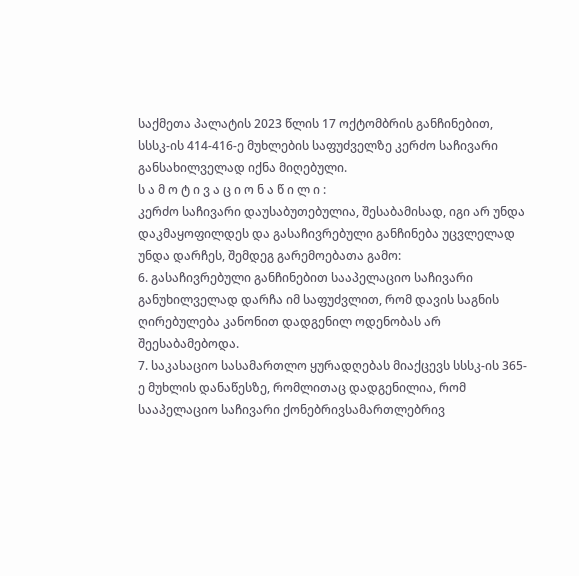საქმეთა პალატის 2023 წლის 17 ოქტომბრის განჩინებით, სსსკ-ის 414-416-ე მუხლების საფუძველზე კერძო საჩივარი განსახილველად იქნა მიღებული.
ს ა მ ო ტ ი ვ ა ც ი ო ნ ა წ ი ლ ი :
კერძო საჩივარი დაუსაბუთებულია, შესაბამისად, იგი არ უნდა დაკმაყოფილდეს და გასაჩივრებული განჩინება უცვლელად უნდა დარჩეს, შემდეგ გარემოებათა გამო:
6. გასაჩივრებული განჩინებით სააპელაციო საჩივარი განუხილველად დარჩა იმ საფუძვლით, რომ დავის საგნის ღირებულება კანონით დადგენილ ოდენობას არ შეესაბამებოდა.
7. საკასაციო სასამართლო ყურადღებას მიაქცევს სსსკ-ის 365-ე მუხლის დანაწესზე, რომლითაც დადგენილია, რომ სააპელაციო საჩივარი ქონებრივსამართლებრივ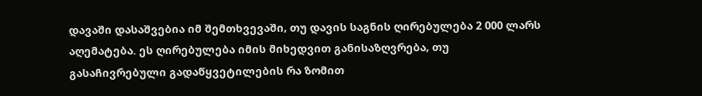დავაში დასაშვებია იმ შემთხვევაში, თუ დავის საგნის ღირებულება 2 000 ლარს აღემატება. ეს ღირებულება იმის მიხედვით განისაზღვრება, თუ გასაჩივრებული გადაწყვეტილების რა ზომით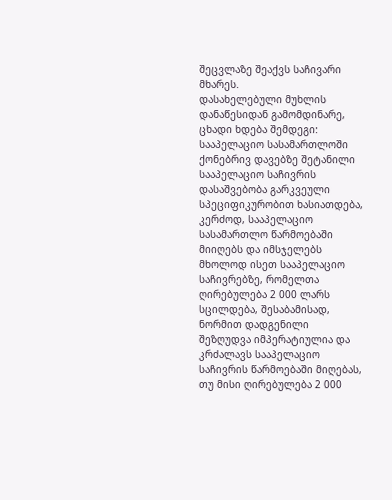შეცვლაზე შეაქვს საჩივარი მხარეს.
დასახელებული მუხლის დანაწესიდან გამომდინარე, ცხადი ხდება შემდეგი: სააპელაციო სასამართლოში ქონებრივ დავებზე შეტანილი სააპელაციო საჩივრის დასაშვებობა გარკვეული სპეციფიკურობით ხასიათდება, კერძოდ, სააპელაციო სასამართლო წარმოებაში მიიღებს და იმსჯელებს მხოლოდ ისეთ სააპელაციო საჩივრებზე, რომელთა ღირებულება 2 000 ლარს სცილდება, შესაბამისად, ნორმით დადგენილი შეზღუდვა იმპერატიულია და კრძალავს სააპელაციო საჩივრის წარმოებაში მიღებას, თუ მისი ღირებულება 2 000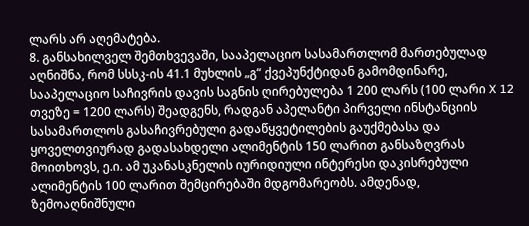ლარს არ აღემატება.
8. განსახილველ შემთხვევაში, სააპელაციო სასამართლომ მართებულად აღნიშნა, რომ სსსკ-ის 41.1 მუხლის „გ“ ქვეპუნქტიდან გამომდინარე, სააპელაციო საჩივრის დავის საგნის ღირებულება 1 200 ლარს (100 ლარი X 12 თვეზე = 1200 ლარს) შეადგენს, რადგან აპელანტი პირველი ინსტანციის სასამართლოს გასაჩივრებული გადაწყვეტილების გაუქმებასა და ყოველთვიურად გადასახდელი ალიმენტის 150 ლარით განსაზღვრას მოითხოვს, ე.ი. ამ უკანასკნელის იურიდიული ინტერესი დაკისრებული ალიმენტის 100 ლარით შემცირებაში მდგომარეობს. ამდენად, ზემოაღნიშნული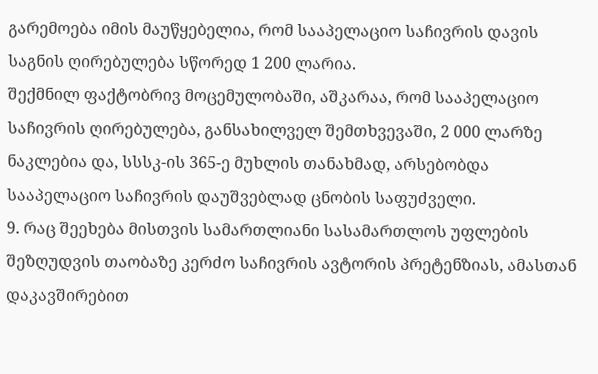გარემოება იმის მაუწყებელია, რომ სააპელაციო საჩივრის დავის საგნის ღირებულება სწორედ 1 200 ლარია.
შექმნილ ფაქტობრივ მოცემულობაში, აშკარაა, რომ სააპელაციო საჩივრის ღირებულება, განსახილველ შემთხვევაში, 2 000 ლარზე ნაკლებია და, სსსკ-ის 365-ე მუხლის თანახმად, არსებობდა სააპელაციო საჩივრის დაუშვებლად ცნობის საფუძველი.
9. რაც შეეხება მისთვის სამართლიანი სასამართლოს უფლების შეზღუდვის თაობაზე კერძო საჩივრის ავტორის პრეტენზიას, ამასთან დაკავშირებით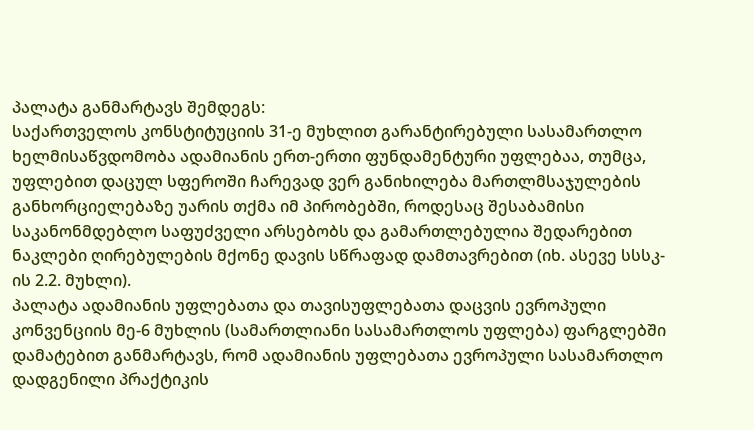პალატა განმარტავს შემდეგს:
საქართველოს კონსტიტუციის 31-ე მუხლით გარანტირებული სასამართლო ხელმისაწვდომობა ადამიანის ერთ-ერთი ფუნდამენტური უფლებაა, თუმცა, უფლებით დაცულ სფეროში ჩარევად ვერ განიხილება მართლმსაჯულების განხორციელებაზე უარის თქმა იმ პირობებში, როდესაც შესაბამისი საკანონმდებლო საფუძველი არსებობს და გამართლებულია შედარებით ნაკლები ღირებულების მქონე დავის სწრაფად დამთავრებით (იხ. ასევე სსსკ-ის 2.2. მუხლი).
პალატა ადამიანის უფლებათა და თავისუფლებათა დაცვის ევროპული კონვენციის მე-6 მუხლის (სამართლიანი სასამართლოს უფლება) ფარგლებში დამატებით განმარტავს, რომ ადამიანის უფლებათა ევროპული სასამართლო დადგენილი პრაქტიკის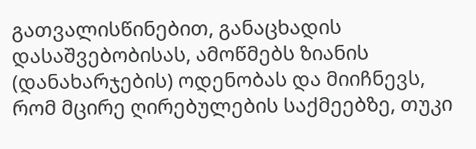გათვალისწინებით, განაცხადის დასაშვებობისას, ამოწმებს ზიანის (დანახარჯების) ოდენობას და მიიჩნევს, რომ მცირე ღირებულების საქმეებზე, თუკი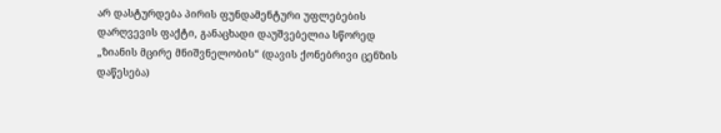არ დასტურდება პირის ფუნდამენტური უფლებების დარღვევის ფაქტი, განაცხადი დაუშვებელია სწორედ „ზიანის მცირე მნიშვნელობის“ (დავის ქონებრივი ცენზის დაწესება)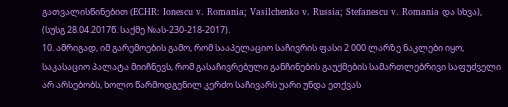გათვალისწინებით (ECHR: Ionescu v. Romania; Vasilchenko v. Russia; Stefanescu v. Romania და სხვა), (სუსგ 28.04.2017წ. საქმე №ას-230-218-2017).
10. ამრიგად, იმ გარემოების გამო, რომ სააპელაციო საჩივრის ფასი 2 000 ლარზე ნაკლები იყო, საკასაციო პალატა მიიჩნევს, რომ გასაჩივრებული განჩინების გაუქმების სამართლებრივი საფუძველი არ არსებობს, ხოლო წარმოდგენილ კერძო საჩივარს უარი უნდა ეთქვას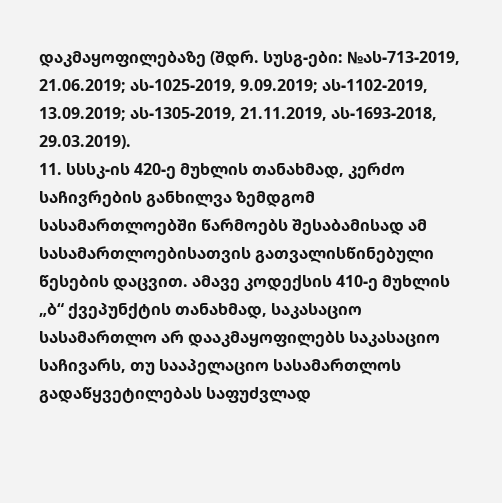დაკმაყოფილებაზე (შდრ. სუსგ-ები: №ას-713-2019, 21.06.2019; ას-1025-2019, 9.09.2019; ას-1102-2019, 13.09.2019; ას-1305-2019, 21.11.2019, ას-1693-2018, 29.03.2019).
11. სსსკ-ის 420-ე მუხლის თანახმად, კერძო საჩივრების განხილვა ზემდგომ სასამართლოებში წარმოებს შესაბამისად ამ სასამართლოებისათვის გათვალისწინებული წესების დაცვით. ამავე კოდექსის 410-ე მუხლის „ბ“ ქვეპუნქტის თანახმად, საკასაციო სასამართლო არ დააკმაყოფილებს საკასაციო საჩივარს, თუ სააპელაციო სასამართლოს გადაწყვეტილებას საფუძვლად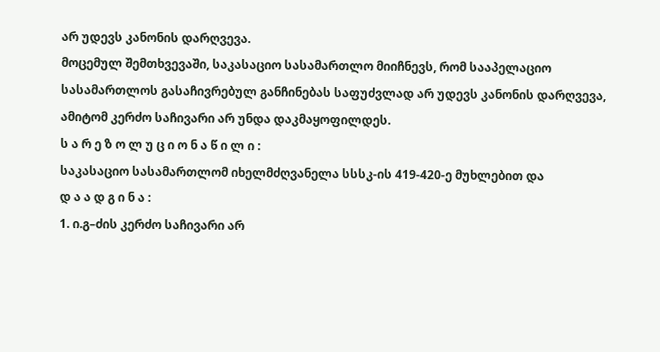არ უდევს კანონის დარღვევა.
მოცემულ შემთხვევაში, საკასაციო სასამართლო მიიჩნევს, რომ სააპელაციო სასამართლოს გასაჩივრებულ განჩინებას საფუძვლად არ უდევს კანონის დარღვევა, ამიტომ კერძო საჩივარი არ უნდა დაკმაყოფილდეს.
ს ა რ ე ზ ო ლ უ ც ი ო ნ ა წ ი ლ ი :
საკასაციო სასამართლომ იხელმძღვანელა სსსკ-ის 419-420-ე მუხლებით და
დ ა ა დ გ ი ნ ა :
1. ი.გ–ძის კერძო საჩივარი არ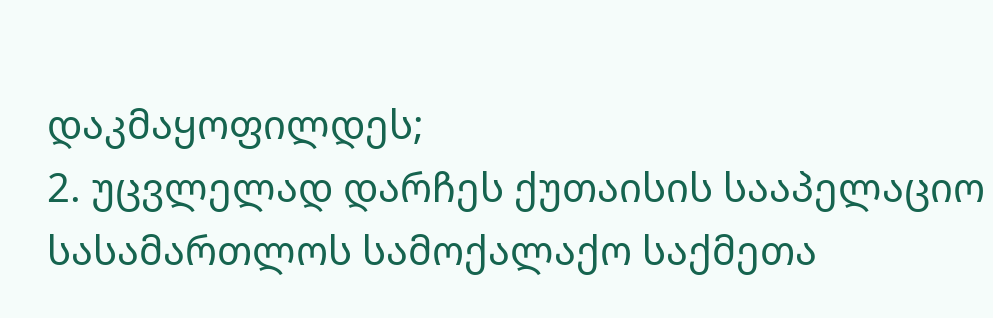დაკმაყოფილდეს;
2. უცვლელად დარჩეს ქუთაისის სააპელაციო სასამართლოს სამოქალაქო საქმეთა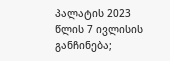პალატის 2023 წლის 7 ივლისის განჩინება;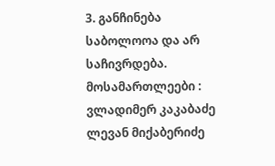3. განჩინება საბოლოოა და არ საჩივრდება.
მოსამართლეები : ვლადიმერ კაკაბაძე
ლევან მიქაბერიძე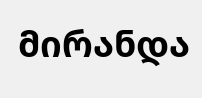მირანდა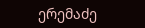ერემაძე